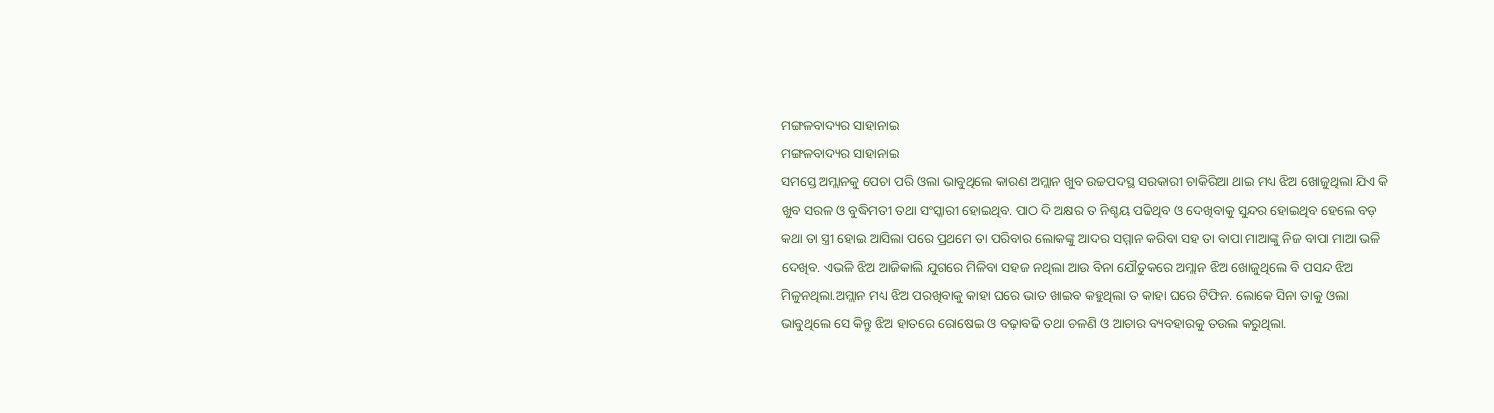ମଙ୍ଗଳବାଦ୍ୟର ସାହାନାଇ
ମଙ୍ଗଳବାଦ୍ୟର ସାହାନାଇ
ସମସ୍ତେ ଅମ୍ଲାନକୁ ପେଚା ପରି ଓଲା ଭାବୁଥିଲେ କାରଣ ଅମ୍ଲାନ ଖୁବ ଉଚ୍ଚପଦସ୍ଥ ସରକାରୀ ଚାକିରିଆ ଥାଇ ମଧ୍ୟ ଝିଅ ଖୋଜୁଥିଲା ଯିଏ କି ଖୁବ ସରଳ ଓ ବୁଦ୍ଧିମତୀ ତଥା ସଂସ୍କାରୀ ହୋଇଥିବ. ପାଠ ଦି ଅକ୍ଷର ତ ନିଶ୍ଚୟ ପଢିଥିବ ଓ ଦେଖିବାକୁ ସୁନ୍ଦର ହୋଇଥିବ ହେଲେ ବଡ଼ କଥା ତା ସ୍ତ୍ରୀ ହୋଇ ଆସିଲା ପରେ ପ୍ରଥମେ ତା ପରିବାର ଲୋକଙ୍କୁ ଆଦର ସମ୍ମାନ କରିବା ସହ ତା ବାପା ମାଆଙ୍କୁ ନିଜ ବାପା ମାଆ ଭଳି ଦେଖିବ. ଏଭଳି ଝିଅ ଆଜିକାଲି ଯୁଗରେ ମିଳିବା ସହଜ ନଥିଲା ଆଉ ବିନା ଯୌତୁକରେ ଅମ୍ଲାନ ଝିଅ ଖୋଜୁଥିଲେ ବି ପସନ୍ଦ ଝିଅ ମିଳୁନଥିଲା.ଅମ୍ଲାନ ମଧ୍ୟ ଝିଅ ପରଖିବାକୁ କାହା ଘରେ ଭାତ ଖାଇବ କହୁଥିଲା ତ କାହା ଘରେ ଟିଫିନ. ଲୋକେ ସିନା ତାକୁ ଓଲା ଭାବୁଥିଲେ ସେ କିନ୍ତୁ ଝିଅ ହାତରେ ରୋଷେଇ ଓ ବଢ଼ାବଢି ତଥା ଚଳଣି ଓ ଆଚାର ବ୍ୟବହାରକୁ ତଉଲ କରୁଥିଲା.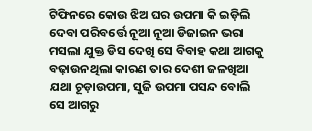ଟିଫିନରେ କୋଉ ଝିଅ ଘର ଉପମା କି ଇଡ଼ିଲି ଦେବା ପରିବର୍ତ୍ତେ ନୂଆ ନୂଆ ଡିଜାଇନ ଭରା ମସଲା ଯୁକ୍ତ ଡିସ ଦେଖି ସେ ବିବାହ କଥା ଆଗକୁ ବଢ଼ାଉନଥିଲା କାରଣ ତାର ଦେଶୀ ଜଳଖିଆ ଯଥା ଚୂଡ଼ାଉପମା, ସୁଜି ଉପମା ପସନ୍ଦ ବୋଲି ସେ ଆଗରୁ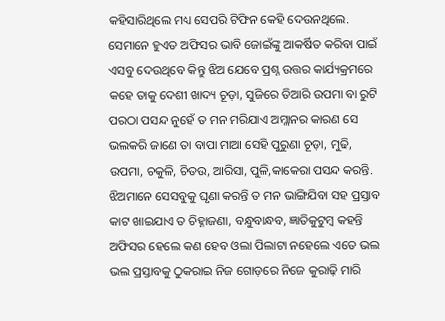କହିସାରିଥିଲେ ମଧ୍ୟ ସେପରି ଟିଫିନ କେହି ଦେଉନଥିଲେ. ସେମାନେ ହୁଏତ ଅଫିସର ଭାବି ଜୋଇଁଙ୍କୁ ଆକର୍ଷିତ କରିବା ପାଇଁ ଏସବୁ ଦେଉଥିବେ କିନ୍ତୁ ଝିଅ ଯେବେ ପ୍ରଶ୍ନ ଉତ୍ତର କାର୍ଯ୍ୟକ୍ରମରେ କହେ ତାକୁ ଦେଶୀ ଖାଦ୍ୟ ଚୂଡ଼ା, ସୁଜିରେ ତିଆରି ଉପମା ବା ରୁଟି ପରଠା ପସନ୍ଦ ନୁହେଁ ତ ମନ ମରିଯାଏ ଅମ୍ଲାନର କାରଣ ସେ ଭଲକରି ଜାଣେ ତା ବାପା ମାଆ ସେହି ପୁରୁଣା ଚୂଡ଼ା, ମୁଢି, ଉପମା, ଚକୁଳି, ଚିତଉ, ଆରିସା, ପୁଳି,କାକେରା ପସନ୍ଦ କରନ୍ତି. ଝିଅମାନେ ସେସବୁକୁ ଘୃଣା କରନ୍ତି ତ ମନ ଭାଙ୍ଗିଯିବା ସହ ପ୍ରସ୍ତାବ କାଟ ଖାଇଯାଏ ତ ଚିହ୍ନାଜଣା, ବନ୍ଧୁବାନ୍ଧବ, ଜ୍ଞାତିକୁଟୁମ୍ବ କହନ୍ତି ଅଫିସର ହେଲେ କଣ ହେବ ଓଲା ପିଲାଟା ନହେଲେ ଏତେ ଭଲ ଭଲ ପ୍ରସ୍ତାବକୁ ଠୁକରାଇ ନିଜ ଗୋଡ଼ରେ ନିଜେ କୁରାଢ଼ି ମାରି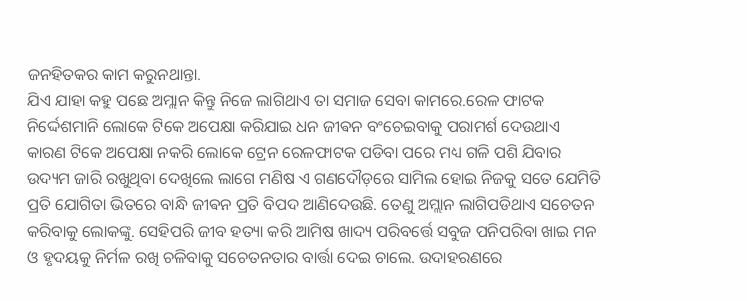ଜନହିତକର କାମ କରୁନଥାନ୍ତା.
ଯିଏ ଯାହା କହୁ ପଛେ ଅମ୍ଲାନ କିନ୍ତୁ ନିଜେ ଲାଗିଥାଏ ତା ସମାଜ ସେବା କାମରେ.ରେଳ ଫାଟକ ନିର୍ଦ୍ଦେଶମାନି ଲୋକେ ଟିକେ ଅପେକ୍ଷା କରିଯାଇ ଧନ ଜୀଵନ ବଂଚେଇବାକୁ ପରାମର୍ଶ ଦେଉଥାଏ କାରଣ ଟିକେ ଅପେକ୍ଷା ନକରି ଲୋକେ ଟ୍ରେନ ରେଳଫାଟକ ପଡିବା ପରେ ମଧ୍ୟ ଗଳି ପଶି ଯିବାର ଉଦ୍ୟମ ଜାରି ରଖୁଥିବା ଦେଖିଲେ ଲାଗେ ମଣିଷ ଏ ଗଣଦୌଡ଼ରେ ସାମିଲ ହୋଇ ନିଜକୁ ସତେ ଯେମିତି ପ୍ରତି ଯୋଗିତା ଭିତରେ ବାନ୍ଧି ଜୀଵନ ପ୍ରତି ବିପଦ ଆଣିଦେଉଛି. ତେଣୁ ଅମ୍ଲାନ ଲାଗିପଡିଥାଏ ସଚେତନ କରିବାକୁ ଲୋକଙ୍କୁ. ସେହିପରି ଜୀବ ହତ୍ୟା କରି ଆମିଷ ଖାଦ୍ୟ ପରିବର୍ତ୍ତେ ସବୁଜ ପନିପରିବା ଖାଇ ମନ ଓ ହୃଦୟକୁ ନିର୍ମଳ ରଖି ଚଳିବାକୁ ସଚେତନତାର ବାର୍ତ୍ତା ଦେଇ ଚାଲେ. ଉଦାହରଣରେ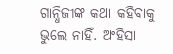ଗାନ୍ଧିଜୀଙ୍କ କଥା କହିବାକୁ ଭୁଲେ ନାହିଁ. ଅଂହିସା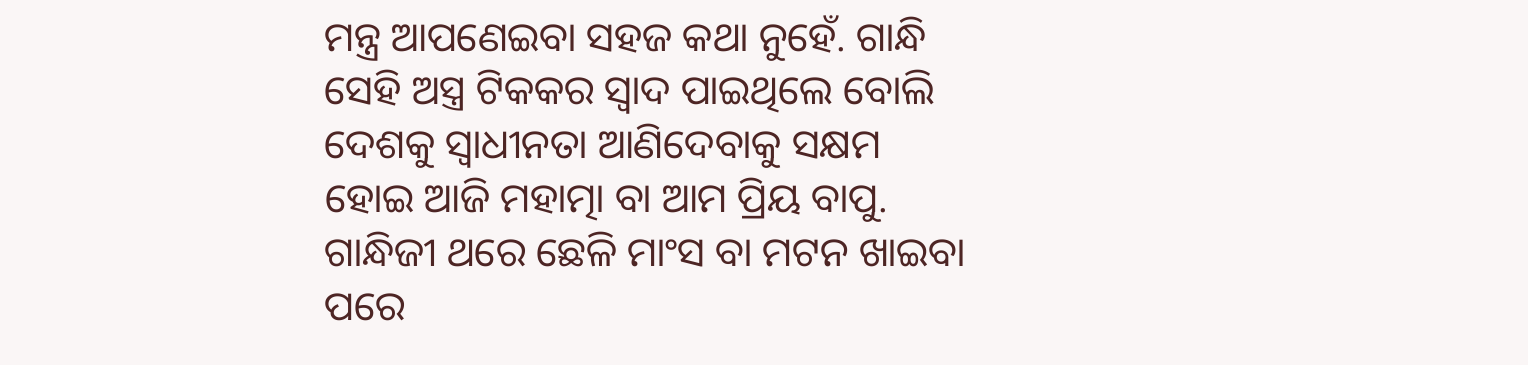ମନ୍ତ୍ର ଆପଣେଇବା ସହଜ କଥା ନୁହେଁ. ଗାନ୍ଧି ସେହି ଅସ୍ତ୍ର ଟିକକର ସ୍ୱାଦ ପାଇଥିଲେ ବୋଲି ଦେଶକୁ ସ୍ବାଧୀନତା ଆଣିଦେବାକୁ ସକ୍ଷମ ହୋଇ ଆଜି ମହାତ୍ମା ବା ଆମ ପ୍ରିୟ ବାପୁ. ଗାନ୍ଧିଜୀ ଥରେ ଛେଳି ମାଂସ ବା ମଟନ ଖାଇବା ପରେ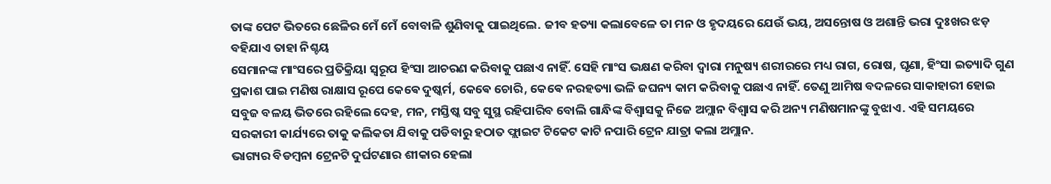ତାଙ୍କ ପେଟ ଭିତରେ ଛେଳିର ମେଁ ମେଁ ବୋବାଳି ଶୁଣିବାକୁ ପାଇଥିଲେ. ଜୀବ ହତ୍ୟା କଲାବେଳେ ତା ମନ ଓ ହୃଦୟରେ ଯେଉଁ ଭୟ, ଅସନ୍ତୋଷ ଓ ଅଶାନ୍ତି ଭରା ଦୁଃଖର ଝଡ଼ ବହିଯାଏ ତାହା ନିଶ୍ଚୟ
ସେମାନଙ୍କ ମାଂସରେ ପ୍ରତିକ୍ରିୟା ସ୍ୱରୂପ ହିଂସା ଆଚରଣ କରିବାକୁ ପଛାଏ ନାହିଁ. ସେହି ମାଂସ ଭକ୍ଷଣ କରିବା ଦ୍ୱାରା ମନୁଷ୍ୟ ଶରୀରରେ ମଧ୍ୟ ରାଗ, ରୋଷ, ଘୃଣା, ହିଂସା ଇତ୍ୟାଦି ଗୁଣ ପ୍ରକାଶ ପାଇ ମଣିଷ ରାକ୍ଷାସ ରୂପେ କେଵେ ଦୁଷ୍କର୍ମ, କେଵେ ଚୋରି, କେଵେ ନରହତ୍ୟା ଭଳି ଜଘନ୍ୟ କାମ କରିବାକୁ ପଛାଏ ନାହିଁ. ତେଣୁ ଆମିଷ ବଦଳରେ ସାକାହାରୀ ହୋଇ ସବୁଜ ବଳୟ ଭିତରେ ରହିଲେ ଦେହ, ମନ, ମସ୍ତିଷ୍କ ସବୁ ସୁସ୍ଥ ରହିପାରିବ ବୋଲି ଗାନ୍ଧିଙ୍କ ବିଶ୍ୱାସକୁ ନିଜେ ଅମ୍ଲାନ ବିଶ୍ୱାସ କରି ଅନ୍ୟ ମଣିଷମାନଙ୍କୁ ବୁଝାଏ. ଏହି ସମୟରେ ସରକାରୀ କାର୍ଯ୍ୟରେ ତାକୁ କଲିକତା ଯିବାକୁ ପଡିବାରୁ ହଠାତ ଫ୍ଲାଇଟ ଟିକେଟ କାଟି ନପାରି ଟ୍ରେନ ଯାତ୍ରା କଲା ଅମ୍ଲାନ.
ଭାଗ୍ୟର ବିଡମ୍ବନା ଟ୍ରେନଟି ଦୁର୍ଘଟଣାର ଶୀକାର ହେଲା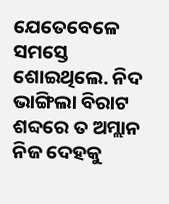ଯେତେବେଳେ ସମସ୍ତେ ଶୋଇଥିଲେ. ନିଦ ଭାଙ୍ଗିଲା ବିରାଟ ଶବ୍ଦରେ ତ ଅମ୍ଲାନ ନିଜ ଦେହକୁ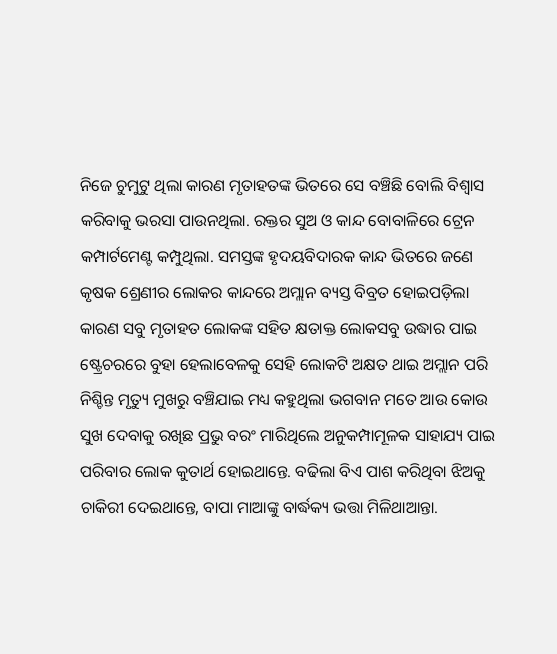ନିଜେ ଚୁମୁଟୁ ଥିଲା କାରଣ ମୃତାହତଙ୍କ ଭିତରେ ସେ ବଞ୍ଚିଛି ବୋଲି ବିଶ୍ୱାସ କରିବାକୁ ଭରସା ପାଉନଥିଲା. ରକ୍ତର ସୁଅ ଓ କାନ୍ଦ ବୋବାଳିରେ ଟ୍ରେନ କମ୍ପାର୍ଟମେଣ୍ଟ କମ୍ପୁଥିଲା. ସମସ୍ତଙ୍କ ହୃଦୟବିଦାରକ କାନ୍ଦ ଭିତରେ ଜଣେ କୃଷକ ଶ୍ରେଣୀର ଲୋକର କାନ୍ଦରେ ଅମ୍ଲାନ ବ୍ୟସ୍ତ ବିବ୍ରତ ହୋଇପଡ଼ିଲା କାରଣ ସବୁ ମୃତାହତ ଲୋକଙ୍କ ସହିତ କ୍ଷତାକ୍ତ ଲୋକସବୁ ଉଦ୍ଧାର ପାଇ ଷ୍ଟ୍ରେଚରରେ ବୁହା ହେଲାବେଳକୁ ସେହି ଲୋକଟି ଅକ୍ଷତ ଥାଇ ଅମ୍ଲାନ ପରି ନିଶ୍ଚିନ୍ତ ମୃତ୍ୟୁ ମୁଖରୁ ବଞ୍ଚିଯାଇ ମଧ୍ୟ କହୁଥିଲା ଭଗବାନ ମତେ ଆଉ କୋଉ ସୁଖ ଦେବାକୁ ରଖିଛ ପ୍ରଭୁ ବରଂ ମାରିଥିଲେ ଅନୁକମ୍ପାମୂଳକ ସାହାଯ୍ୟ ପାଇ ପରିବାର ଲୋକ କୁତାର୍ଥ ହୋଇଥାନ୍ତେ. ବଢିଲା ବିଏ ପାଶ କରିଥିବା ଝିଅକୁ ଚାକିରୀ ଦେଇଥାନ୍ତେ, ବାପା ମାଆଙ୍କୁ ବାର୍ଦ୍ଧକ୍ୟ ଭତ୍ତା ମିଳିଥାଆନ୍ତା.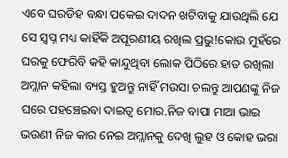ଏବେ ଘରଡିହ ବନ୍ଧା ପକେଇ ଦାଦନ ଖଟିବାକୁ ଯାଉଥିଲି ଯେ ସେ ସ୍ବପ୍ନ ମଧ୍ୟ କାହିଁକି ଅପୂରଣୀୟ ରଖିଲ ପ୍ରଭୁ!କୋଉ ମୁହଁରେ ଘରକୁ ଫେରିବି କହି କାନ୍ଦୁଥିବା ଲୋକ ପିଠିରେ ହାତ ରଖିଲା ଅମ୍ଲାନ କହିଲା ବ୍ୟସ୍ତ ହୁଅନ୍ତୁ ନାହିଁ ମଉସା ଚଲନ୍ତୁ ଆପଣଙ୍କୁ ନିଜ ଘରେ ପହଞ୍ଚେଇବା ଦାଇତ୍ୱ ମୋର.ନିଜ ବାପା ମାଆ ଭାଇ ଭଉଣୀ ନିଜ କାର ନେଇ ଅମ୍ଲାନକୁ ଦେଖି ଲୁହ ଓ କୋହ ଭରା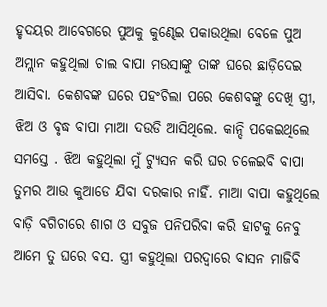ହୃଦୟର ଆବେଗରେ ପୁଅକୁ କୁଣ୍ଢେଇ ପକାଉଥିଲା ବେଳେ ପୁଅ ଅମ୍ଲାନ କହୁଥିଲା ଚାଲ ବାପା ମଉସାଙ୍କୁ ତାଙ୍କ ଘରେ ଛାଡ଼ିଦେଇ ଆସିବା. କେଶବଙ୍କ ଘରେ ପହଂଚିଲା ପରେ କେଶବଙ୍କୁ ଦେଖି ସ୍ତ୍ରୀ, ଝିଅ ଓ ବୃଦ୍ଧ ବାପା ମାଆ ଦଉଡି ଆସିଥିଲେ. କାନ୍ଦି ପକେଇଥିଲେ ସମସ୍ତେ . ଝିଅ କହୁଥିଲା ମୁଁ ଟ୍ୟୁସନ କରି ଘର ଚଳେଇବି ବାପା ତୁମର ଆଉ କୁଆଡେ ଯିବା ଦରକାର ନାହିଁ. ମାଆ ବାପା କହୁଥିଲେ ବାଡ଼ି ବଗିଚାରେ ଶାଗ ଓ ସବୁଜ ପନିପରିବା କରି ହାଟକୁ ନେବୁ ଆମେ ତୁ ଘରେ ବସ. ସ୍ତ୍ରୀ କହୁଥିଲା ପରଦ୍ୱାରେ ବାସନ ମାଜିବି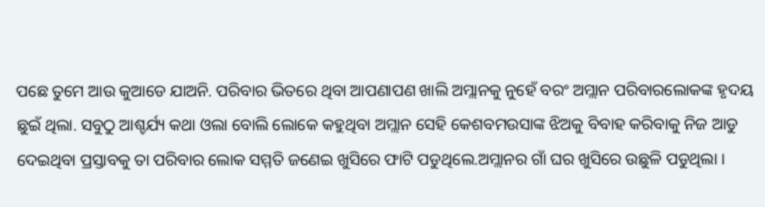ପଛେ ତୁମେ ଆଉ କୁଆଡେ ଯାଅନି. ପରିବାର ଭିତରେ ଥିବା ଆପଣାପଣ ଖାଲି ଅମ୍ଲାନକୁ ନୁହେଁ ବରଂ ଅମ୍ଲାନ ପରିବାରଲୋକଙ୍କ ହୃଦୟ ଛୁଇଁ ଥିଲା. ସବୁଠୁ ଆଶ୍ଚର୍ଯ୍ୟ କଥା ଓଲା ବୋଲି ଲୋକେ କହୁଥିବା ଅମ୍ଲାନ ସେହି କେଶବମଉସାଙ୍କ ଝିଅକୁ ବିବାହ କରିବାକୁ ନିଜ ଆଡୁ ଦେଇଥିବା ପ୍ରସ୍ତାବକୁ ତା ପରିବାର ଲୋକ ସମ୍ମତି ଜଣେଇ ଖୁସିରେ ଫାଟି ପଡୁଥିଲେ.ଅମ୍ଲାନର ଗାଁ ଘର ଖୁସିରେ ଉଛୁଳି ପଡୁଥିଲା ।